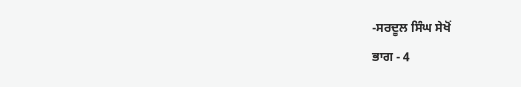-ਸਰਦੂਲ ਸਿੰਘ ਸੇਖੋਂ
ਭਾਗ - 4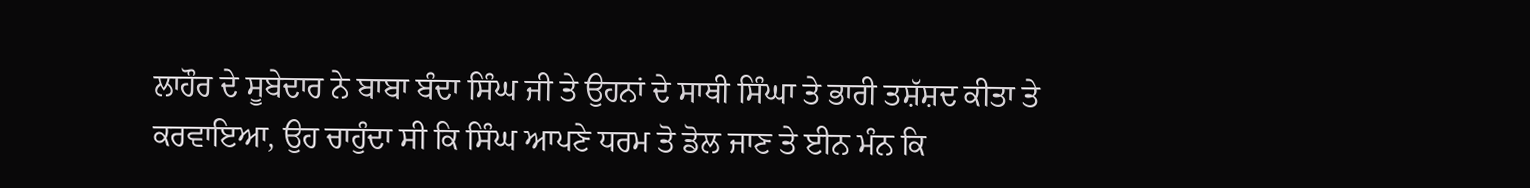ਲਾਹੌਰ ਦੇ ਸੂਬੇਦਾਰ ਨੇ ਬਾਬਾ ਬੰਦਾ ਸਿੰਘ ਜੀ ਤੇ ਉਹਨਾਂ ਦੇ ਸਾਥੀ ਸਿੰਘਾ ਤੇ ਭਾਰੀ ਤਸ਼ੱਸ਼ਦ ਕੀਤਾ ਤੇ ਕਰਵਾਇਆ, ਉਹ ਚਾਹੁੰਦਾ ਸੀ ਕਿ ਸਿੰਘ ਆਪਣੇ ਧਰਮ ਤੋ ਡੋਲ ਜਾਣ ਤੇ ਈਨ ਮੰਨ ਕਿ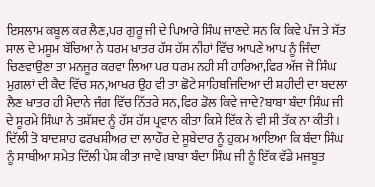ਇਸਲਾਮ ਕਬੂਲ ਕਰ ਲੈਣ,ਪਰ ਗੁਰੂ ਜੀ ਦੇ ਪਿਆਰੇ ਸਿੰਘ ਜਾਣਦੇ ਸਨ ਕਿ ਕਿਵੇ ਪੰਜ ਤੇ ਸੱਤ ਸਾਲ ਦੇ ਮਸੂਮ ਬੱਚਿਆ ਨੇ ਧਰਮ ਖਾਤਰ ਹੱਸ ਹੱਸ ਨੀਹਾਂ ਵਿੱਚ ਆਪਣੇ ਆਪ ਨੂੰ ਜਿੰਦਾ ਚਿਣਵਾਉਣਾ ਤਾ ਮਨਜੂਰ ਕਰਵਾ ਲਿਆ ਪਰ ਧਰਮ ਨਹੀ ਸੀ ਹਾਰਿਆ,ਫਿਰ ਅੱਜ ਜੋ ਸਿੰਘ ਮੁਗਲਾਂ ਦੀ ਕੈਦ ਵਿੱਚ ਸਨ,ਆਖਰ ਉਹ ਵੀ ਤਾ ਛੋਟੇ ਸਾਹਿਬਜਿਦਿਆ ਦੀ ਸ਼ਹੀਦੀ ਦਾ ਬਦਲਾ ਲੈਣ ਖਾਤਰ ਹੀ ਮੈਦਾਨੇ ਜੰਗ ਵਿੱਚ ਨਿੱਤਰੇ ਸਨ,ਫਿਰ ਡੋਲ ਕਿਵੇ ਜਾਦੇ?ਬਾਬਾ ਬੰਦਾ ਸਿੰਘ ਜੀ ਦੇ ਸੂਰਮੇ ਸਿੰਘਾ ਨੇ ਤਸ਼ੱਸ਼ਦ ਨੂੰ ਹੱਸ ਹੱਸ ਪ੍ਰਵਾਨ ਕੀਤਾ ਕਿਸੇ ਇੱਕ ਨੇ ਵੀ ਸੀ ਤੱਕ ਨਾ ਕੀਤੀ ।
ਦਿੱਲੀ ਤੋ ਬਾਦਸ਼ਾਹ ਫਰਖਸ਼ੀਅਰ ਦਾ ਲਾਹੌਰ ਦੇ ਸੂਬੇਦਾਰ ਨੂੰ ਹੁਕਮ ਆਇਆ ਕਿ ਬੰਦਾ ਸਿੰਘ ਨੂੰ ਸਾਥੀਆ ਸਮੇਤ ਦਿੱਲੀ ਪੇਸ਼ ਕੀਤਾ ਜਾਵੇ।ਬਾਬਾ ਬੰਦਾ ਸਿੰਘ ਜੀ ਨੂੰ ਇੱਕ ਵੱਡੇ ਮਜਬੂਤ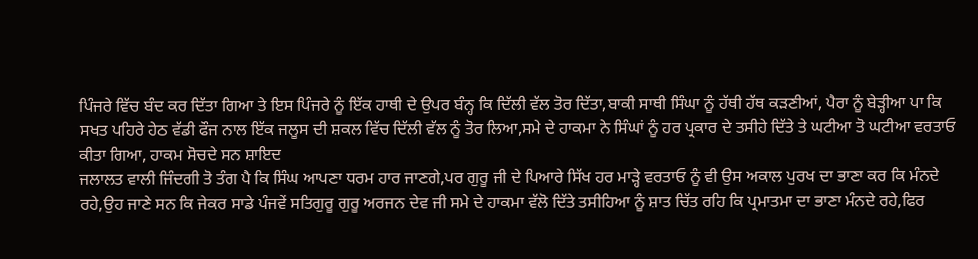ਪਿੰਜਰੇ ਵਿੱਚ ਬੰਦ ਕਰ ਦਿੱਤਾ ਗਿਆ ਤੇ ਇਸ ਪਿੰਜਰੇ ਨੂੰ ਇੱਕ ਹਾਥੀ ਦੇ ਉਪਰ ਬੰਨ੍ਹ ਕਿ ਦਿੱਲੀ ਵੱਲ ਤੋਰ ਦਿੱਤਾ,ਬਾਕੀ ਸਾਥੀ ਸਿੰਘਾ ਨੂੰ ਹੱਥੀ ਹੱਥ ਕੜਣੀਆਂ, ਪੈਰਾ ਨੂੰ ਬੇੜ੍ਹੀਆ ਪਾ ਕਿ ਸਖਤ ਪਹਿਰੇ ਹੇਠ ਵੱਡੀ ਫੌਜ ਨਾਲ ਇੱਕ ਜਲੂਸ ਦੀ ਸ਼ਕਲ ਵਿੱਚ ਦਿੱਲੀ ਵੱਲ ਨੂੰ ਤੋਰ ਲਿਆ,ਸਮੇ ਦੇ ਹਾਕਮਾ ਨੇ ਸਿੰਘਾਂ ਨੂੰ ਹਰ ਪ੍ਰਕਾਰ ਦੇ ਤਸੀਹੇ ਦਿੱਤੇ ਤੇ ਘਟੀਆ ਤੋ ਘਟੀਆ ਵਰਤਾਓ ਕੀਤਾ ਗਿਆ, ਹਾਕਮ ਸੋਚਦੇ ਸਨ ਸ਼ਾਇਦ
ਜਲਾਲਤ ਵਾਲੀ ਜਿੰਦਗੀ ਤੋ ਤੰਗ ਪੈ ਕਿ ਸਿੰਘ ਆਪਣਾ ਧਰਮ ਹਾਰ ਜਾਣਗੇ,ਪਰ ਗੁਰੂ ਜੀ ਦੇ ਪਿਆਰੇ ਸਿੱਖ ਹਰ ਮਾੜ੍ਹੇ ਵਰਤਾਓ ਨੂੰ ਵੀ ਉਸ ਅਕਾਲ ਪੁਰਖ ਦਾ ਭਾਣਾ ਕਰ ਕਿ ਮੰਨਦੇ ਰਹੇ,ਉਹ ਜਾਣੇ ਸਨ ਕਿ ਜੇਕਰ ਸਾਡੇ ਪੰਜਵੇਂ ਸਤਿਗੁਰੂ ਗੁਰੂ ਅਰਜਨ ਦੇਵ ਜੀ ਸਮੇ ਦੇ ਹਾਕਮਾ ਵੱਲੋ ਦਿੱਤੇ ਤਸੀਹਿਆ ਨੂੰ ਸ਼ਾਤ ਚਿੱਤ ਰਹਿ ਕਿ ਪ੍ਰਮਾਤਮਾ ਦਾ ਭਾਣਾ ਮੰਨਦੇ ਰਹੇ,ਫਿਰ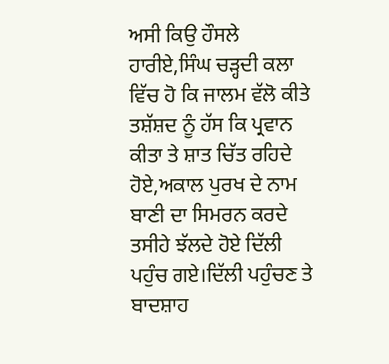ਅਸੀ ਕਿਉ ਹੌਸਲੇ ਹਾਰੀਏ,ਸਿੰਘ ਚੜ੍ਹਦੀ ਕਲਾ ਵਿੱਚ ਹੋ ਕਿ ਜਾਲਮ ਵੱਲੋ ਕੀਤੇ ਤਸ਼ੱਸ਼ਦ ਨੂੰ ਹੱਸ ਕਿ ਪ੍ਰਵਾਨ ਕੀਤਾ ਤੇ ਸ਼ਾਤ ਚਿੱਤ ਰਹਿਦੇ ਹੋਏ,ਅਕਾਲ ਪੁਰਖ ਦੇ ਨਾਮ ਬਾਣੀ ਦਾ ਸਿਮਰਨ ਕਰਦੇ ਤਸੀਹੇ ਝੱਲਦੇ ਹੋਏ ਦਿੱਲੀ ਪਹੁੰਚ ਗਏ।ਦਿੱਲੀ ਪਹੁੰਚਣ ਤੇ ਬਾਦਸ਼ਾਹ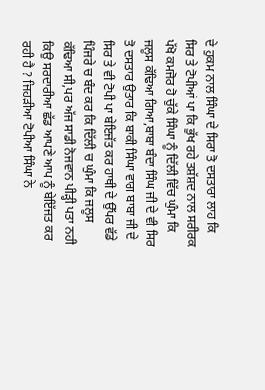ਦੇ ਹੁਕਮ ਨਾਲ ਸਿੰਘਾ ਦੇ ਸਿਰਾ ਤੋ ਦਸਤਾਰਾ ਲਾਹ ਕਿ ਸਿਰ ਤੇ ਟੋਪੀਆਂ ਪਾ ਕਿ ਭੁੱਖ ਰਹੇ ਤਸ਼ੱਸ਼ਦ ਨਾਲ ਸਰੀਰਕ ਪੱਖੋ ਕਮਜੋਰ ਹੋ ਚੁੱਕੇ ਸਿੰਘਾ ਨੂੰ ਦਿੱਲੀ ਵਿੱਚ ਘੁੰਮਾ ਕਿ ਜਲੂਸ ਕੱਢਿਆ ਗਿਆ,ਬਾਬਾ ਬੰਦਾ ਸਿੰਘ ਜੀ ਦੇ ਵੀ ਸਿਰ ਤੋ ਦਸਤਾਰ ਉਤਾਰ ਕਿ ਬਾਕੀ ਸਿੰਘਾ ਵਾਗ ਬਾਬਾ ਜੀ ਦੇ ਸਿਰ ਤੇ ਵੀ ਟੋਪੀ ਪਾ ਬੇਇਜੱਤ ਕਰ ਹਾਥੀ ਦੇ ਉੱਪਰ ਵੱਡੇ ਪਿੰਜਰੇ ਚ ਬੰਦ ਕਰ ਕਿ ਦਿੱਲੀ ਚ ਘੁੰਮਾ ਕਿ ਜਲੂਸ ਕੱਢਿਆ ਸੀ,ਪਰ ਅੱਜ ਸਾਡੀ ਨੋਜਵਾਨ ਪੀੜ੍ਹੀ ਪਤਾ ਨਹੀ ਕਿਉ ਸਰਦਾਰੀਆ ਛੱਡ ਆਪਣੇ ਆਪ ਨੂੰ ਬੇਇੱਜਤ ਕਰ ਰਹੀ ਹੈ ? ਜਿਹੜੀਆ ਟੋਪੀਆ ਸਿੰਘਾ ਨੇ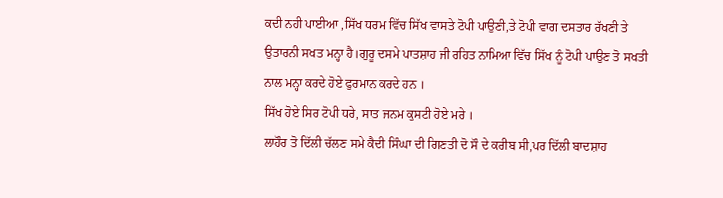ਕਦੀ ਨਹੀ ਪਾਈਆ ,ਸਿੱਖ ਧਰਮ ਵਿੱਚ ਸਿੱਖ ਵਾਸਤੇ ਟੋਪੀ ਪਾਉਣੀ,ਤੇ ਟੋਪੀ ਵਾਗ ਦਸਤਾਰ ਰੱਖਣੀ ਤੇ ਉਤਾਰਨੀ ਸਖਤ ਮਨ੍ਹਾ ਹੈ।ਗੁਰੂ ਦਸਮੇ ਪਾਤਸ਼ਾਹ ਜੀ ਰਹਿਤ ਨਾਮਿਆ ਵਿੱਚ ਸਿੱਖ ਨੂੰ ਟੋਪੀ ਪਾਉਣ ਤੋ ਸਖਤੀ ਨਾਲ ਮਨ੍ਹਾ ਕਰਦੇ ਹੋਏ ਫੁਰਮਾਨ ਕਰਦੇ ਹਨ ।
ਸਿੱਖ ਹੋਏ ਸਿਰ ਟੋਪੀ ਧਰੇ, ਸਾਤ ਜਨਮ ਕੁਸਟੀ ਹੋਏ ਮਰੇ ।
ਲਾਹੌਰ ਤੋ ਦਿੱਲੀ ਚੱਲਣ ਸਮੇ ਕੈਦੀ ਸਿੰਘਾ ਦੀ ਗਿਣਤੀ ਦੋ ਸੌ ਦੇ ਕਰੀਬ ਸੀ,ਪਰ ਦਿੱਲੀ ਬਾਦਸ਼ਾਹ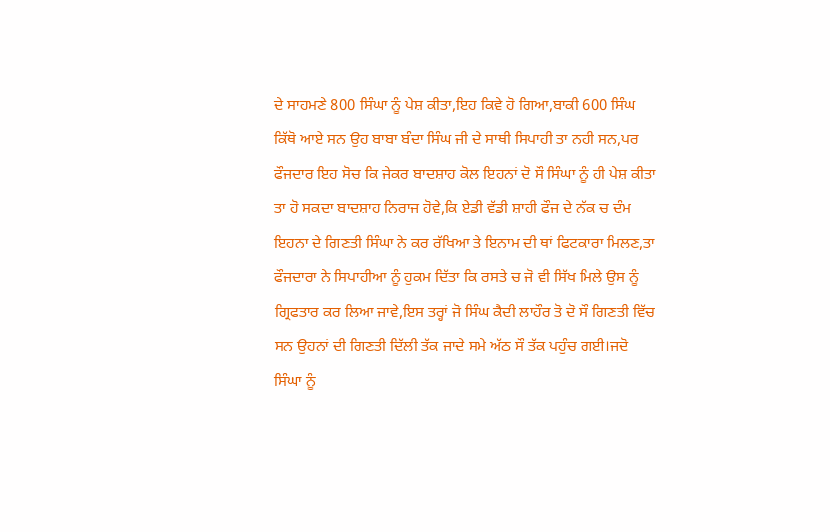ਦੇ ਸਾਹਮਣੇ 800 ਸਿੰਘਾ ਨੂੰ ਪੇਸ਼ ਕੀਤਾ,ਇਹ ਕਿਵੇ ਹੋ ਗਿਆ,ਬਾਕੀ 600 ਸਿੰਘ ਕਿੱਥੋ ਆਏ ਸਨ ਉਹ ਬਾਬਾ ਬੰਦਾ ਸਿੰਘ ਜੀ ਦੇ ਸਾਥੀ ਸਿਪਾਹੀ ਤਾ ਨਹੀ ਸਨ,ਪਰ ਫੌਜਦਾਰ ਇਹ ਸੋਚ ਕਿ ਜੇਕਰ ਬਾਦਸ਼ਾਹ ਕੋਲ ਇਹਨਾਂ ਦੋ ਸੌ ਸਿੰਘਾ ਨੂੰ ਹੀ ਪੇਸ਼ ਕੀਤਾ ਤਾ ਹੋ ਸਕਦਾ ਬਾਦਸ਼ਾਹ ਨਿਰਾਜ ਹੋਵੇ,ਕਿ ਏਡੀ ਵੱਡੀ ਸ਼ਾਹੀ ਫੌਜ ਦੇ ਨੱਕ ਚ ਦੰਮ ਇਹਨਾ ਦੇ ਗਿਣਤੀ ਸਿੰਘਾ ਨੇ ਕਰ ਰੱਖਿਆ ਤੇ ਇਨਾਮ ਦੀ ਥਾਂ ਫਿਟਕਾਰਾ ਮਿਲਣ,ਤਾ ਫੌਜਦਾਰਾ ਨੇ ਸਿਪਾਹੀਆ ਨੂੰ ਹੁਕਮ ਦਿੱਤਾ ਕਿ ਰਸਤੇ ਚ ਜੋ ਵੀ ਸਿੱਖ ਮਿਲੇ ਉਸ ਨੂੰ ਗ੍ਰਿਫਤਾਰ ਕਰ ਲਿਆ ਜਾਵੇ,ਇਸ ਤਰ੍ਹਾਂ ਜੋ ਸਿੰਘ ਕੈਦੀ ਲਾਹੌਰ ਤੋ ਦੋ ਸੌ ਗਿਣਤੀ ਵਿੱਚ ਸਨ ਉਹਨਾਂ ਦੀ ਗਿਣਤੀ ਦਿੱਲੀ ਤੱਕ ਜਾਦੇ ਸਮੇ ਅੱਠ ਸੌ ਤੱਕ ਪਹੁੰਚ ਗਈ।ਜਦੋ ਸਿੰਘਾ ਨੂੰ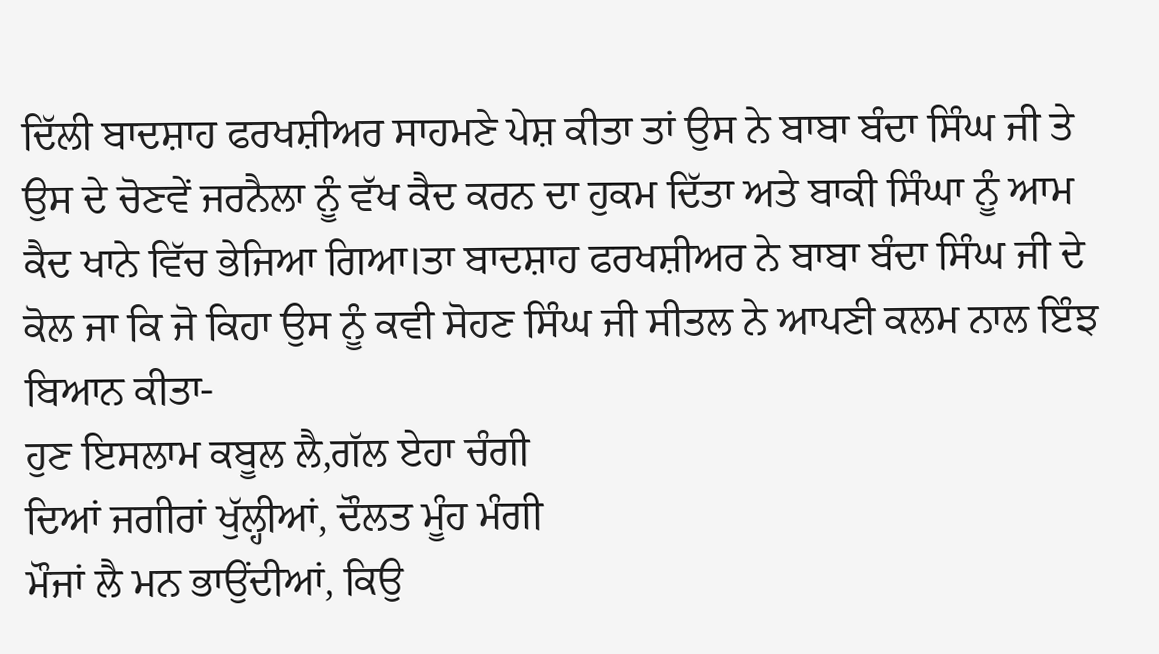ਦਿੱਲੀ ਬਾਦਸ਼ਾਹ ਫਰਖਸ਼ੀਅਰ ਸਾਹਮਣੇ ਪੇਸ਼ ਕੀਤਾ ਤਾਂ ਉਸ ਨੇ ਬਾਬਾ ਬੰਦਾ ਸਿੰਘ ਜੀ ਤੇ ਉਸ ਦੇ ਚੋਣਵੇਂ ਜਰਨੈਲਾ ਨੂੰ ਵੱਖ ਕੈਦ ਕਰਨ ਦਾ ਹੁਕਮ ਦਿੱਤਾ ਅਤੇ ਬਾਕੀ ਸਿੰਘਾ ਨੂੰ ਆਮ ਕੈਦ ਖਾਨੇ ਵਿੱਚ ਭੇਜਿਆ ਗਿਆ।ਤਾ ਬਾਦਸ਼ਾਹ ਫਰਖਸ਼ੀਅਰ ਨੇ ਬਾਬਾ ਬੰਦਾ ਸਿੰਘ ਜੀ ਦੇ ਕੋਲ ਜਾ ਕਿ ਜੋ ਕਿਹਾ ਉਸ ਨੂੰ ਕਵੀ ਸੋਹਣ ਸਿੰਘ ਜੀ ਸੀਤਲ ਨੇ ਆਪਣੀ ਕਲਮ ਨਾਲ ਇੰਝ ਬਿਆਨ ਕੀਤਾ-
ਹੁਣ ਇਸਲਾਮ ਕਬੂਲ ਲੈ,ਗੱਲ ਏਹਾ ਚੰਗੀ
ਦਿਆਂ ਜਗੀਰਾਂ ਖੁੱਲ੍ਹੀਆਂ, ਦੌਲਤ ਮੂੰਹ ਮੰਗੀ
ਮੌਜਾਂ ਲੈ ਮਨ ਭਾਉਂਦੀਆਂ, ਕਿਉ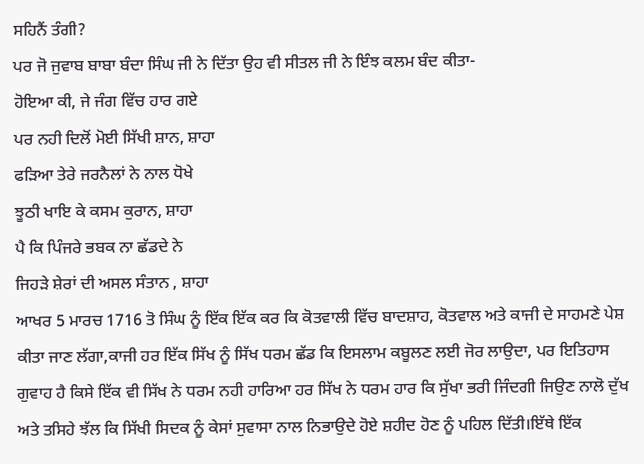ਸਹਿਨੈਂ ਤੰਗੀ?
ਪਰ ਜੋ ਜੁਵਾਬ ਬਾਬਾ ਬੰਦਾ ਸਿੰਘ ਜੀ ਨੇ ਦਿੱਤਾ ਉਹ ਵੀ ਸੀਤਲ ਜੀ ਨੇ ਇੰਝ ਕਲਮ ਬੰਦ ਕੀਤਾ-
ਹੋਇਆ ਕੀ, ਜੇ ਜੰਗ ਵਿੱਚ ਹਾਰ ਗਏ
ਪਰ ਨਹੀ ਦਿਲੋਂ ਮੋਈ ਸਿੱਖੀ ਸ਼ਾਨ, ਸ਼ਾਹਾ
ਫੜਿਆ ਤੇਰੇ ਜਰਨੈਲਾਂ ਨੇ ਨਾਲ ਧੋਖੇ
ਝੂਠੀ ਖਾਇ ਕੇ ਕਸਮ ਕੁਰਾਨ, ਸ਼ਾਹਾ
ਪੈ ਕਿ ਪਿੰਜਰੇ ਭਬਕ ਨਾ ਛੱਡਦੇ ਨੇ
ਜਿਹੜੇ ਸ਼ੇਰਾਂ ਦੀ ਅਸਲ ਸੰਤਾਨ , ਸ਼ਾਹਾ
ਆਖਰ 5 ਮਾਰਚ 1716 ਤੋ ਸਿੰਘ ਨੂੰ ਇੱਕ ਇੱਕ ਕਰ ਕਿ ਕੋਤਵਾਲੀ ਵਿੱਚ ਬਾਦਸ਼ਾਹ, ਕੋਤਵਾਲ ਅਤੇ ਕਾਜੀ ਦੇ ਸਾਹਮਣੇ ਪੇਸ਼ ਕੀਤਾ ਜਾਣ ਲੱਗਾ,ਕਾਜੀ ਹਰ ਇੱਕ ਸਿੱਖ ਨੂੰ ਸਿੱਖ ਧਰਮ ਛੱਡ ਕਿ ਇਸਲਾਮ ਕਬੂਲਣ ਲਈ ਜੋਰ ਲਾਉਦਾ, ਪਰ ਇਤਿਹਾਸ ਗੁਵਾਹ ਹੈ ਕਿਸੇ ਇੱਕ ਵੀ ਸਿੱਖ ਨੇ ਧਰਮ ਨਹੀ ਹਾਰਿਆ ਹਰ ਸਿੱਖ ਨੇ ਧਰਮ ਹਾਰ ਕਿ ਸੁੱਖਾ ਭਰੀ ਜਿੰਦਗੀ ਜਿਉਣ ਨਾਲੋ ਦੁੱਖ ਅਤੇ ਤਸਿਹੇ ਝੱਲ ਕਿ ਸਿੱਖੀ ਸਿਦਕ ਨੂੰ ਕੇਸਾਂ ਸੁਵਾਸਾ ਨਾਲ ਨਿਭਾਉਦੇ ਹੋਏ ਸ਼ਹੀਦ ਹੋਣ ਨੂੰ ਪਹਿਲ ਦਿੱਤੀ।ਇੱਥੇ ਇੱਕ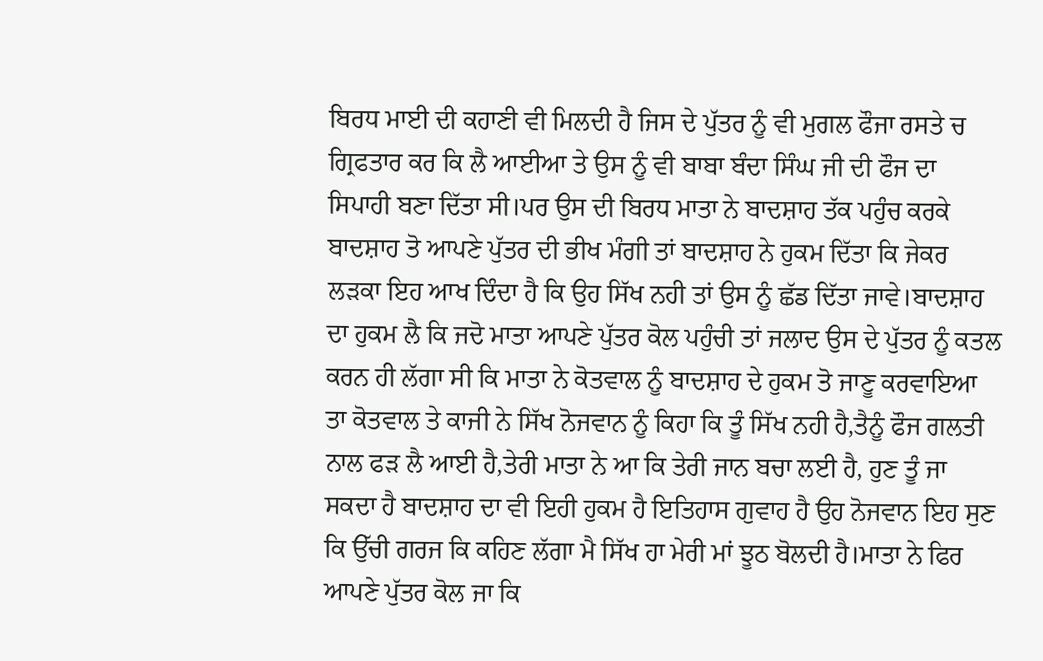ਬਿਰਧ ਮਾਈ ਦੀ ਕਹਾਣੀ ਵੀ ਮਿਲਦੀ ਹੈ ਜਿਸ ਦੇ ਪੁੱਤਰ ਨੂੰ ਵੀ ਮੁਗਲ ਫੌਜਾ ਰਸਤੇ ਚ ਗ੍ਰਿਫਤਾਰ ਕਰ ਕਿ ਲੈ ਆਈਆ ਤੇ ਉਸ ਨੂੰ ਵੀ ਬਾਬਾ ਬੰਦਾ ਸਿੰਘ ਜੀ ਦੀ ਫੌਜ ਦਾ ਸਿਪਾਹੀ ਬਣਾ ਦਿੱਤਾ ਸੀ।ਪਰ ਉਸ ਦੀ ਬਿਰਧ ਮਾਤਾ ਨੇ ਬਾਦਸ਼ਾਹ ਤੱਕ ਪਹੁੰਚ ਕਰਕੇ ਬਾਦਸ਼ਾਹ ਤੋ ਆਪਣੇ ਪੁੱਤਰ ਦੀ ਭੀਖ ਮੰਗੀ ਤਾਂ ਬਾਦਸ਼ਾਹ ਨੇ ਹੁਕਮ ਦਿੱਤਾ ਕਿ ਜੇਕਰ ਲੜਕਾ ਇਹ ਆਖ ਦਿੰਦਾ ਹੈ ਕਿ ਉਹ ਸਿੱਖ ਨਹੀ ਤਾਂ ਉਸ ਨੂੰ ਛੱਡ ਦਿੱਤਾ ਜਾਵੇ।ਬਾਦਸ਼ਾਹ ਦਾ ਹੁਕਮ ਲੈ ਕਿ ਜਦੋ ਮਾਤਾ ਆਪਣੇ ਪੁੱਤਰ ਕੋਲ ਪਹੁੰਚੀ ਤਾਂ ਜਲਾਦ ਉਸ ਦੇ ਪੁੱਤਰ ਨੂੰ ਕਤਲ ਕਰਨ ਹੀ ਲੱਗਾ ਸੀ ਕਿ ਮਾਤਾ ਨੇ ਕੋਤਵਾਲ ਨੂੰ ਬਾਦਸ਼ਾਹ ਦੇ ਹੁਕਮ ਤੋ ਜਾਣੂ ਕਰਵਾਇਆ ਤਾ ਕੋਤਵਾਲ ਤੇ ਕਾਜੀ ਨੇ ਸਿੱਖ ਨੋਜਵਾਨ ਨੂੰ ਕਿਹਾ ਕਿ ਤੂੰ ਸਿੱਖ ਨਹੀ ਹੈ,ਤੈਨੂੰ ਫੌਜ ਗਲਤੀ ਨਾਲ ਫੜ ਲੈ ਆਈ ਹੈ,ਤੇਰੀ ਮਾਤਾ ਨੇ ਆ ਕਿ ਤੇਰੀ ਜਾਨ ਬਚਾ ਲਈ ਹੈ, ਹੁਣ ਤੂੰ ਜਾ ਸਕਦਾ ਹੈ ਬਾਦਸ਼ਾਹ ਦਾ ਵੀ ਇਹੀ ਹੁਕਮ ਹੈ ਇਤਿਹਾਸ ਗੁਵਾਹ ਹੈ ਉਹ ਨੋਜਵਾਨ ਇਹ ਸੁਣ ਕਿ ਉੱਚੀ ਗਰਜ ਕਿ ਕਹਿਣ ਲੱਗਾ ਮੈ ਸਿੱਖ ਹਾ ਮੇਰੀ ਮਾਂ ਝੂਠ ਬੋਲਦੀ ਹੈ।ਮਾਤਾ ਨੇ ਫਿਰ ਆਪਣੇ ਪੁੱਤਰ ਕੋਲ ਜਾ ਕਿ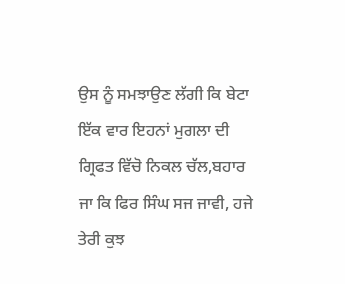ਉਸ ਨੂੰ ਸਮਝਾਉਣ ਲੱਗੀ ਕਿ ਬੇਟਾ ਇੱਕ ਵਾਰ ਇਹਨਾਂ ਮੁਗਲਾ ਦੀ ਗ੍ਰਿਫਤ ਵਿੱਚੋ ਨਿਕਲ ਚੱਲ,ਬਹਾਰ ਜਾ ਕਿ ਫਿਰ ਸਿੰਘ ਸਜ ਜਾਵੀ, ਹਜੇ ਤੇਰੀ ਕੁਝ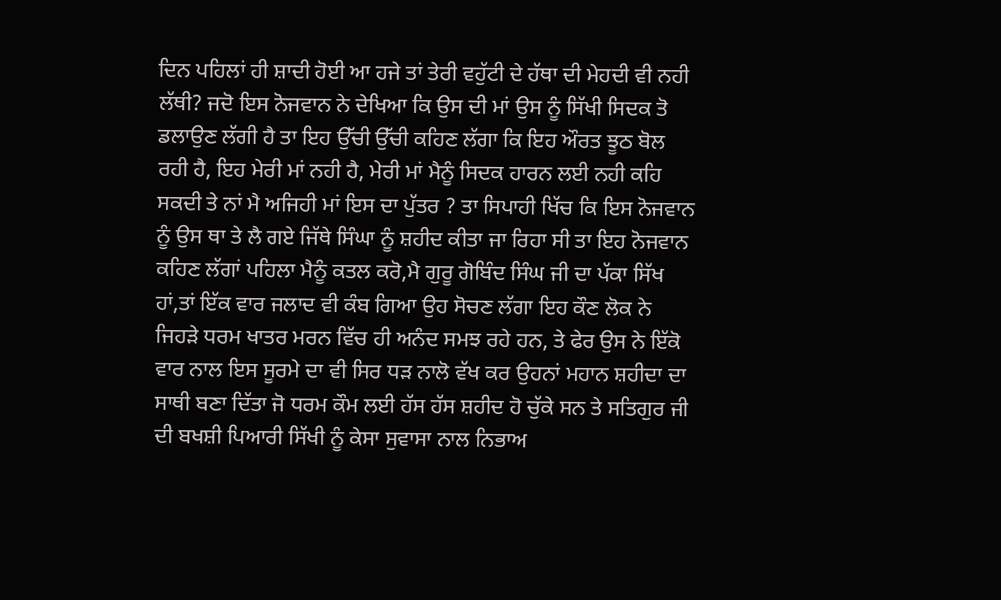ਦਿਨ ਪਹਿਲਾਂ ਹੀ ਸ਼ਾਦੀ ਹੋਈ ਆ ਹਜੇ ਤਾਂ ਤੇਰੀ ਵਹੁੱਟੀ ਦੇ ਹੱਥਾ ਦੀ ਮੇਹਦੀ ਵੀ ਨਹੀ ਲੱਥੀ? ਜਦੋ ਇਸ ਨੋਜਵਾਨ ਨੇ ਦੇਖਿਆ ਕਿ ਉਸ ਦੀ ਮਾਂ ਉਸ ਨੂੰ ਸਿੱਖੀ ਸਿਦਕ ਤੋ ਡਲਾਉਣ ਲੱਗੀ ਹੈ ਤਾ ਇਹ ਉੱਚੀ ਉੱਚੀ ਕਹਿਣ ਲੱਗਾ ਕਿ ਇਹ ਔਰਤ ਝੂਠ ਬੋਲ ਰਹੀ ਹੈ, ਇਹ ਮੇਰੀ ਮਾਂ ਨਹੀ ਹੈ, ਮੇਰੀ ਮਾਂ ਮੈਨੂੰ ਸਿਦਕ ਹਾਰਨ ਲਈ ਨਹੀ ਕਹਿ ਸਕਦੀ ਤੇ ਨਾਂ ਮੈ ਅਜਿਹੀ ਮਾਂ ਇਸ ਦਾ ਪੁੱਤਰ ? ਤਾ ਸਿਪਾਹੀ ਖਿੱਚ ਕਿ ਇਸ ਨੋਜਵਾਨ ਨੂੰ ਉਸ ਥਾ ਤੇ ਲੈ ਗਏ ਜਿੱਥੇ ਸਿੰਘਾ ਨੂੰ ਸ਼ਹੀਦ ਕੀਤਾ ਜਾ ਰਿਹਾ ਸੀ ਤਾ ਇਹ ਨੋਜਵਾਨ ਕਹਿਣ ਲੱਗਾਂ ਪਹਿਲਾ ਮੈਨੂੰ ਕਤਲ ਕਰੋ,ਮੈ ਗੁਰੂ ਗੋਬਿੰਦ ਸਿੰਘ ਜੀ ਦਾ ਪੱਕਾ ਸਿੱਖ ਹਾਂ,ਤਾਂ ਇੱਕ ਵਾਰ ਜਲਾਦ ਵੀ ਕੰਬ ਗਿਆ ਉਹ ਸੋਚਣ ਲੱਗਾ ਇਹ ਕੌਣ ਲੋਕ ਨੇ ਜਿਹੜੇ ਧਰਮ ਖਾਤਰ ਮਰਨ ਵਿੱਚ ਹੀ ਅਨੰਦ ਸਮਝ ਰਹੇ ਹਨ, ਤੇ ਫੇਰ ਉਸ ਨੇ ਇੱਕੋ ਵਾਰ ਨਾਲ ਇਸ ਸੂਰਮੇ ਦਾ ਵੀ ਸਿਰ ਧੜ ਨਾਲੋ ਵੱਖ ਕਰ ਉਹਨਾਂ ਮਹਾਨ ਸ਼ਹੀਦਾ ਦਾ ਸਾਥੀ ਬਣਾ ਦਿੱਤਾ ਜੋ ਧਰਮ ਕੌਮ ਲਈ ਹੱਸ ਹੱਸ ਸ਼ਹੀਦ ਹੋ ਚੁੱਕੇ ਸਨ ਤੇ ਸਤਿਗੁਰ ਜੀ ਦੀ ਬਖਸ਼ੀ ਪਿਆਰੀ ਸਿੱਖੀ ਨੂੰ ਕੇਸਾ ਸੁਵਾਸਾ ਨਾਲ ਨਿਭਾਅ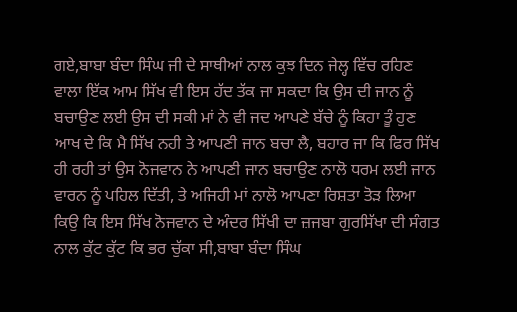ਗਏ,ਬਾਬਾ ਬੰਦਾ ਸਿੰਘ ਜੀ ਦੇ ਸਾਥੀਆਂ ਨਾਲ ਕੁਝ ਦਿਨ ਜੇਲ੍ਹ ਵਿੱਚ ਰਹਿਣ ਵਾਲਾ ਇੱਕ ਆਮ ਸਿੱਖ ਵੀ ਇਸ ਹੱਦ ਤੱਕ ਜਾ ਸਕਦਾ ਕਿ ਉਸ ਦੀ ਜਾਨ ਨੂੰ ਬਚਾਉਣ ਲਈ ਉਸ ਦੀ ਸਕੀ ਮਾਂ ਨੇ ਵੀ ਜਦ ਆਪਣੇ ਬੱਚੇ ਨੂੰ ਕਿਹਾ ਤੂੰ ਹੁਣ ਆਖ ਦੇ ਕਿ ਮੈ ਸਿੱਖ ਨਹੀ ਤੇ ਆਪਣੀ ਜਾਨ ਬਚਾ ਲੈ, ਬਹਾਰ ਜਾ ਕਿ ਫਿਰ ਸਿੱਖ ਹੀ ਰਹੀ ਤਾਂ ਉਸ ਨੋਜਵਾਨ ਨੇ ਆਪਣੀ ਜਾਨ ਬਚਾਉਣ ਨਾਲੋ ਧਰਮ ਲਈ ਜਾਨ ਵਾਰਨ ਨੂੰ ਪਹਿਲ ਦਿੱਤੀ, ਤੇ ਅਜਿਹੀ ਮਾਂ ਨਾਲੋ ਆਪਣਾ ਰਿਸ਼ਤਾ ਤੋੜ ਲਿਆ ਕਿਉ ਕਿ ਇਸ ਸਿੱਖ ਨੋਜਵਾਨ ਦੇ ਅੰਦਰ ਸਿੱਖੀ ਦਾ ਜ਼ਜਬਾ ਗੁਰਸਿੱਖਾ ਦੀ ਸੰਗਤ ਨਾਲ ਕੁੱਟ ਕੁੱਟ ਕਿ ਭਰ ਚੁੱਕਾ ਸੀ,ਬਾਬਾ ਬੰਦਾ ਸਿੰਘ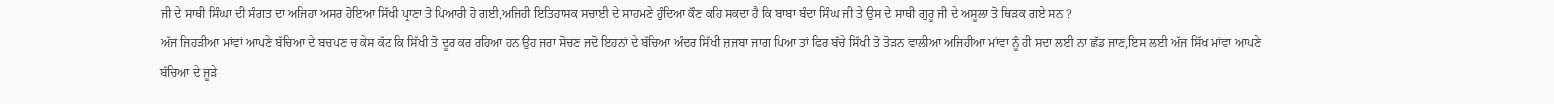ਜੀ ਦੇ ਸਾਥੀ ਸਿੰਘਾ ਦੀ ਸੰਗਤ ਦਾ ਅਜਿਹਾ ਅਸਰ ਹੋਇਆ ਸਿੱਖੀ ਪ੍ਰਾਣਾ ਤੋ ਪਿਆਰੀ ਹੋ ਗਈ,ਅਜਿਹੀ ਇਤਿਹਾਸਕ ਸਚਾਈ ਦੇ ਸਾਹਮਣੇ ਹੁੰਦਿਆ ਕੌਣ ਕਹਿ ਸਕਦਾ ਹੈ ਕਿ ਬਾਬਾ ਬੰਦਾ ਸਿੰਘ ਜੀ ਤੇ ਉਸ ਦੇ ਸਾਥੀ ਗੁਰੂ ਜੀ ਦੇ ਅਸੂਲਾ ਤੋ ਥਿੜਕ ਗਏ ਸਨ ?
ਅੱਜ ਜਿਹੜੀਆ ਮਾਂਵਾਂ ਆਪਣੇ ਬੱਚਿਆ ਦੇ ਬਚਪਣ ਚ ਕੇਸ ਕੱਟ ਕਿ ਸਿੱਖੀ ਤੋ ਦੂਰ ਕਰ ਰਹਿਆ ਹਨ ਉਹ ਜਰਾ ਸੋਚਣ ਜਦੋ ਇਹਨਾਂ ਦੇ ਬੱਚਿਆ ਅੰਦਰ ਸਿੱਖੀ ਜ਼ਜਬਾ ਜਾਗ ਪਿਆ ਤਾਂ ਫਿਰ ਬੱਚੇ ਸਿੱਖੀ ਤੋ ਤੋੜਨ ਵਾਲੀਆ ਅਜਿਹੀਆ ਮਾਂਵਾ ਨੂੰ ਹੀ ਸਦਾ ਲਈ ਨਾ ਛੱਡ ਜਾਣ,ਇਸ ਲਈ ਅੱਜ ਸਿੱਖ ਮਾਂਵਾ ਆਪਣੇ ਬੱਚਿਆ ਦੇ ਜੂੜੇ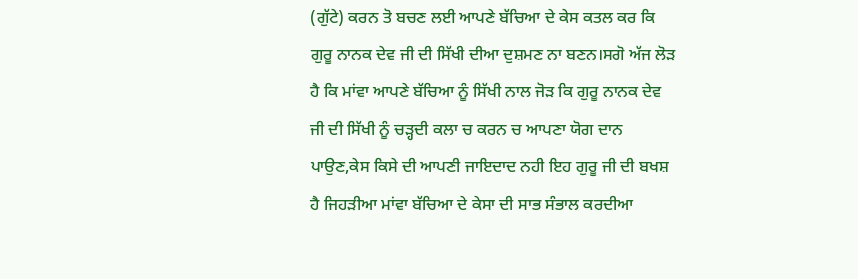(ਗੁੱਟੇ) ਕਰਨ ਤੋ ਬਚਣ ਲਈ ਆਪਣੇ ਬੱਚਿਆ ਦੇ ਕੇਸ ਕਤਲ ਕਰ ਕਿ ਗੁਰੂ ਨਾਨਕ ਦੇਵ ਜੀ ਦੀ ਸਿੱਖੀ ਦੀਆ ਦੁਸ਼ਮਣ ਨਾ ਬਣਨ।ਸਗੋ ਅੱਜ ਲੋੜ ਹੈ ਕਿ ਮਾਂਵਾ ਆਪਣੇ ਬੱਚਿਆ ਨੂੰ ਸਿੱਖੀ ਨਾਲ ਜੋੜ ਕਿ ਗੁਰੂ ਨਾਨਕ ਦੇਵ ਜੀ ਦੀ ਸਿੱਖੀ ਨੂੰ ਚੜ੍ਹਦੀ ਕਲਾ ਚ ਕਰਨ ਚ ਆਪਣਾ ਯੋਗ ਦਾਨ ਪਾਉਣ,ਕੇਸ ਕਿਸੇ ਦੀ ਆਪਣੀ ਜਾਇਦਾਦ ਨਹੀ ਇਹ ਗੁਰੂ ਜੀ ਦੀ ਬਖਸ਼ ਹੈ ਜਿਹੜੀਆ ਮਾਂਵਾ ਬੱਚਿਆ ਦੇ ਕੇਸਾ ਦੀ ਸਾਭ ਸੰਭਾਲ ਕਰਦੀਆ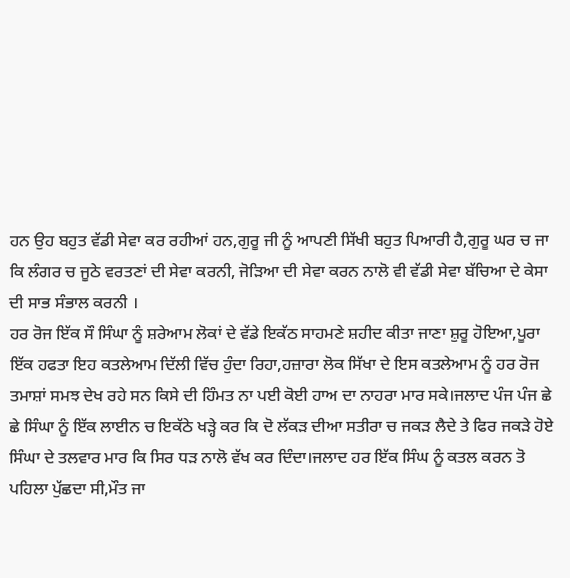ਹਨ ਉਹ ਬਹੁਤ ਵੱਡੀ ਸੇਵਾ ਕਰ ਰਹੀਆਂ ਹਨ,ਗੁਰੂ ਜੀ ਨੂੰ ਆਪਣੀ ਸਿੱਖੀ ਬਹੁਤ ਪਿਆਰੀ ਹੈ,ਗੁਰੂ ਘਰ ਚ ਜਾ ਕਿ ਲੰਗਰ ਚ ਜੂਠੇ ਵਰਤਣਾਂ ਦੀ ਸੇਵਾ ਕਰਨੀ, ਜੋੜਿਆ ਦੀ ਸੇਵਾ ਕਰਨ ਨਾਲੋ ਵੀ ਵੱਡੀ ਸੇਵਾ ਬੱਚਿਆ ਦੇ ਕੇਸਾ ਦੀ ਸਾਭ ਸੰਭਾਲ ਕਰਨੀ ।
ਹਰ ਰੋਜ ਇੱਕ ਸੌ ਸਿੰਘਾ ਨੂੰ ਸ਼ਰੇਆਮ ਲੋਕਾਂ ਦੇ ਵੱਡੇ ਇਕੱਠ ਸਾਹਮਣੇ ਸ਼ਹੀਦ ਕੀਤਾ ਜਾਣਾ ਸ਼ੁਰੂ ਹੋਇਆ,ਪੂਰਾ ਇੱਕ ਹਫਤਾ ਇਹ ਕਤਲੇਆਮ ਦਿੱਲੀ ਵਿੱਚ ਹੁੰਦਾ ਰਿਹਾ,ਹਜ਼ਾਰਾ ਲੋਕ ਸਿੱਖਾ ਦੇ ਇਸ ਕਤਲੇਆਮ ਨੂੰ ਹਰ ਰੋਜ ਤਮਾਸ਼ਾਂ ਸਮਝ ਦੇਖ ਰਹੇ ਸਨ ਕਿਸੇ ਦੀ ਹਿੰਮਤ ਨਾ ਪਈ ਕੋਈ ਹਾਅ ਦਾ ਨਾਹਰਾ ਮਾਰ ਸਕੇ।ਜਲਾਦ ਪੰਜ ਪੰਜ ਛੇ ਛੇ ਸਿੰਘਾ ਨੂੰ ਇੱਕ ਲਾਈਨ ਚ ਇਕੱਠੇ ਖੜ੍ਹੇ ਕਰ ਕਿ ਦੋ ਲੱਕੜ ਦੀਆ ਸਤੀਰਾ ਚ ਜਕੜ ਲੈਦੇ ਤੇ ਫਿਰ ਜਕੜੇ ਹੋਏ ਸਿੰਘਾ ਦੇ ਤਲਵਾਰ ਮਾਰ ਕਿ ਸਿਰ ਧੜ ਨਾਲੋ ਵੱਖ ਕਰ ਦਿੰਦਾ।ਜਲਾਦ ਹਰ ਇੱਕ ਸਿੰਘ ਨੂੰ ਕਤਲ ਕਰਨ ਤੋ ਪਹਿਲਾ ਪੁੱਛਦਾ ਸੀ,ਮੌਤ ਜਾ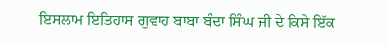ਇਸਲਾਮ ਇਤਿਹਾਸ ਗੁਵਾਹ ਬਾਬਾ ਬੰਦਾ ਸਿੰਘ ਜੀ ਦੇ ਕਿਸੇ ਇੱਕ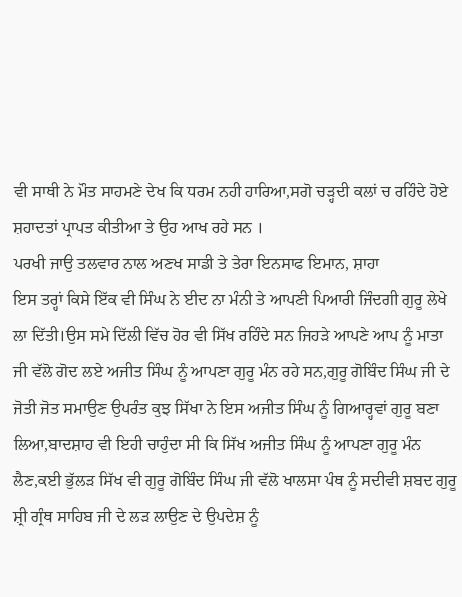ਵੀ ਸਾਥੀ ਨੇ ਮੌਤ ਸਾਹਮਣੇ ਦੇਖ ਕਿ ਧਰਮ ਨਹੀ ਹਾਰਿਆ,ਸਗੋ ਚੜ੍ਹਦੀ ਕਲਾਂ ਚ ਰਹਿੰਦੇ ਹੋਏ ਸ਼ਹਾਦਤਾਂ ਪ੍ਰਾਪਤ ਕੀਤੀਆ ਤੇ ਉਹ ਆਖ ਰਹੇ ਸਨ ।
ਪਰਖੀ ਜਾਉ ਤਲਵਾਰ ਨਾਲ ਅਣਖ ਸਾਡੀ ਤੇ ਤੇਰਾ ਇਨਸਾਫ ਇਮਾਨ, ਸ਼ਾਹਾ
ਇਸ ਤਰ੍ਹਾਂ ਕਿਸੇ ਇੱਕ ਵੀ ਸਿੰਘ ਨੇ ਈਦ ਨਾ ਮੰਨੀ ਤੇ ਆਪਣੀ ਪਿਆਰੀ ਜਿੰਦਗੀ ਗੁਰੂ ਲੇਖੇ ਲਾ ਦਿੱਤੀ।ਉਸ ਸਮੇ ਦਿੱਲੀ ਵਿੱਚ ਹੋਰ ਵੀ ਸਿੱਖ ਰਹਿੰਦੇ ਸਨ ਜਿਹੜੇ ਆਪਣੇ ਆਪ ਨੂੰ ਮਾਤਾ ਜੀ ਵੱਲੋ ਗੋਦ ਲਏ ਅਜੀਤ ਸਿੰਘ ਨੂੰ ਆਪਣਾ ਗੁਰੂ ਮੰਨ ਰਹੇ ਸਨ,ਗੁਰੂ ਗੋਬਿੰਦ ਸਿੰਘ ਜੀ ਦੇ ਜੋਤੀ ਜੋਤ ਸਮਾਉਣ ਉਪਰੰਤ ਕੁਝ ਸਿੱਖਾ ਨੇ ਇਸ ਅਜੀਤ ਸਿੰਘ ਨੂੰ ਗਿਆਰ੍ਹਵਾਂ ਗੁਰੂ ਬਣਾ ਲਿਆ,ਬਾਦਸ਼ਾਹ ਵੀ ਇਹੀ ਚਾਹੁੰਦਾ ਸੀ ਕਿ ਸਿੱਖ ਅਜੀਤ ਸਿੰਘ ਨੂੰ ਆਪਣਾ ਗੁਰੂ ਮੰਨ ਲੈਣ,ਕਈ ਭੁੱਲੜ ਸਿੱਖ ਵੀ ਗੁਰੂ ਗੋਬਿੰਦ ਸਿੰਘ ਜੀ ਵੱਲੋ ਖਾਲਸਾ ਪੰਥ ਨੂੰ ਸਦੀਵੀ ਸ਼ਬਦ ਗੁਰੂ ਸ਼੍ਰੀ ਗ੍ਰੰਥ ਸਾਹਿਬ ਜੀ ਦੇ ਲੜ ਲਾਉਣ ਦੇ ਉਪਦੇਸ਼ ਨੂੰ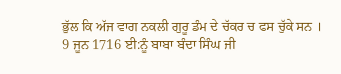ਭੁੱਲ ਕਿ ਅੱਜ ਵਾਗ ਨਕਲੀ ਗੁਰੂ ਡੰਮ ਦੇ ਚੱਕਰ ਚ ਫਸ ਚੁੱਕੇ ਸਨ ।
9 ਜੂਨ 1716 ਈ:ਨੂੰ ਬਾਬਾ ਬੰਦਾ ਸਿੰਘ ਜੀ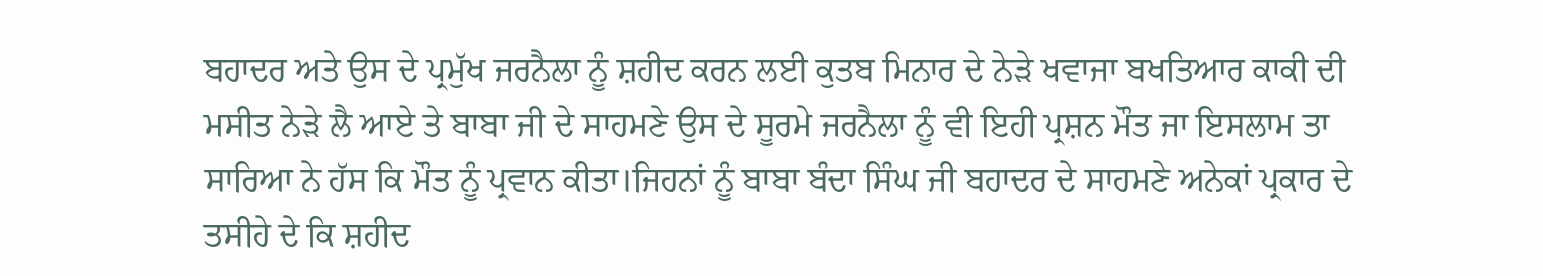ਬਹਾਦਰ ਅਤੇ ਉਸ ਦੇ ਪ੍ਰਮੁੱਖ ਜਰਨੈਲਾ ਨੂੰ ਸ਼ਹੀਦ ਕਰਨ ਲਈ ਕੁਤਬ ਮਿਨਾਰ ਦੇ ਨੇੜੇ ਖਵਾਜਾ ਬਖਤਿਆਰ ਕਾਕੀ ਦੀ ਮਸੀਤ ਨੇੜੇ ਲੈ ਆਏ ਤੇ ਬਾਬਾ ਜੀ ਦੇ ਸਾਹਮਣੇ ਉਸ ਦੇ ਸੂਰਮੇ ਜਰਨੈਲਾ ਨੂੰ ਵੀ ਇਹੀ ਪ੍ਰਸ਼ਨ ਮੌਤ ਜਾ ਇਸਲਾਮ ਤਾ ਸਾਰਿਆ ਨੇ ਹੱਸ ਕਿ ਮੌਤ ਨੂੰ ਪ੍ਰਵਾਨ ਕੀਤਾ।ਜਿਹਨਾਂ ਨੂੰ ਬਾਬਾ ਬੰਦਾ ਸਿੰਘ ਜੀ ਬਹਾਦਰ ਦੇ ਸਾਹਮਣੇ ਅਨੇਕਾਂ ਪ੍ਰਕਾਰ ਦੇ ਤਸੀਹੇ ਦੇ ਕਿ ਸ਼ਹੀਦ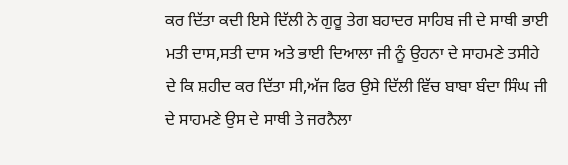ਕਰ ਦਿੱਤਾ ਕਦੀ ਇਸੇ ਦਿੱਲੀ ਨੇ ਗੁਰੂ ਤੇਗ ਬਹਾਦਰ ਸਾਹਿਬ ਜੀ ਦੇ ਸਾਥੀ ਭਾਈ ਮਤੀ ਦਾਸ,ਸਤੀ ਦਾਸ ਅਤੇ ਭਾਈ ਦਿਆਲਾ ਜੀ ਨੂੰ ਉਹਨਾ ਦੇ ਸਾਹਮਣੇ ਤਸੀਹੇ ਦੇ ਕਿ ਸ਼ਹੀਦ ਕਰ ਦਿੱਤਾ ਸੀ,ਅੱਜ ਫਿਰ ਉਸੇ ਦਿੱਲੀ ਵਿੱਚ ਬਾਬਾ ਬੰਦਾ ਸਿੰਘ ਜੀ ਦੇ ਸਾਹਮਣੇ ਉਸ ਦੇ ਸਾਥੀ ਤੇ ਜਰਨੈਲਾ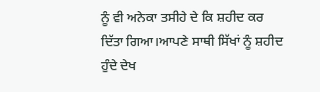ਨੂੰ ਵੀ ਅਨੇਕਾ ਤਸੀਹੇ ਦੇ ਕਿ ਸ਼ਹੀਦ ਕਰ ਦਿੱਤਾ ਗਿਆ।ਆਪਣੇ ਸਾਥੀ ਸਿੱਖਾਂ ਨੂੰ ਸ਼ਹੀਦ ਹੁੰਦੇ ਦੇਖ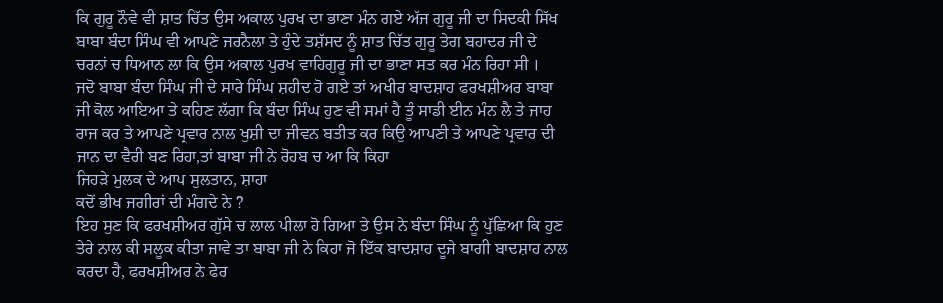ਕਿ ਗੁਰੂ ਨੌਵੇ ਵੀ ਸ਼ਾਤ ਚਿੱਤ ਉਸ ਅਕਾਲ ਪੁਰਖ ਦਾ ਭਾਣਾ ਮੰਨ ਗਏ ਅੱਜ ਗੁਰੂ ਜੀ ਦਾ ਸਿਦਕੀ ਸਿੱਖ ਬਾਬਾ ਬੰਦਾ ਸਿੰਘ ਵੀ ਆਪਣੇ ਜਰਨੈਲਾ ਤੇ ਹੁੰਦੇ ਤਸ਼ੱਸਦ ਨੂੰ ਸ਼ਾਤ ਚਿੱਤ ਗੁਰੂ ਤੇਗ ਬਹਾਦਰ ਜੀ ਦੇ ਚਰਨਾਂ ਚ ਧਿਆਨ ਲਾ ਕਿ ਉਸ ਅਕਾਲ ਪੁਰਖ ਵਾਹਿਗੁਰੂ ਜੀ ਦਾ ਭਾਣਾ ਸਤ ਕਰ ਮੰਨ ਰਿਹਾ ਸੀ ।
ਜਦੋ ਬਾਬਾ ਬੰਦਾ ਸਿੰਘ ਜੀ ਦੇ ਸਾਰੇ ਸਿੰਘ ਸ਼ਹੀਦ ਹੋ ਗਏ ਤਾਂ ਅਖੀਰ ਬਾਦਸ਼ਾਹ ਫਰਖਸ਼ੀਅਰ ਬਾਬਾ ਜੀ ਕੋਲ ਆਇਆ ਤੇ ਕਹਿਣ ਲੱਗਾ ਕਿ ਬੰਦਾ ਸਿੰਘ ਹੁਣ ਵੀ ਸਮਾਂ ਹੈ ਤੂੰ ਸਾਡੀ ਈਨ ਮੰਨ ਲੈ ਤੇ ਜਾਹ ਰਾਜ ਕਰ ਤੇ ਆਪਣੇ ਪ੍ਰਵਾਰ ਨਾਲ ਖੁਸ਼ੀ ਦਾ ਜੀਵਨ ਬਤੀਤ ਕਰ ਕਿਉ ਆਪਣੀ ਤੇ ਆਪਣੇ ਪ੍ਰਵਾਰ ਦੀ ਜਾਨ ਦਾ ਵੈਰੀ ਬਣ ਰਿਹਾ,ਤਾਂ ਬਾਬਾ ਜੀ ਨੇ ਰੋਹਬ ਚ ਆ ਕਿ ਕਿਹਾ
ਜਿਹੜੇ ਮੁਲਕ ਦੇ ਆਪ ਸੁਲਤਾਨ, ਸ਼ਾਹਾ
ਕਦੋਂ ਭੀਖ ਜਗੀਰਾਂ ਦੀ ਮੰਗਦੇ ਨੇ ?
ਇਹ ਸੁਣ ਕਿ ਫਰਖਸ਼ੀਅਰ ਗੁੱਸੇ ਚ ਲਾਲ ਪੀਲਾ ਹੋ ਗਿਆ ਤੇ ਉਸ ਨੇ ਬੰਦਾ ਸਿੰਘ ਨੂੰ ਪੁੱਛਿਆ ਕਿ ਹੁਣ ਤੇਰੇ ਨਾਲ ਕੀ ਸਲੂਕ ਕੀਤਾ ਜਾਵੇ ਤਾ ਬਾਬਾ ਜੀ ਨੇ ਕਿਹਾ ਜੋ ਇੱਕ ਬਾਦਸ਼ਾਹ ਦੂਜੇ ਬਾਗੀ ਬਾਦਸ਼ਾਹ ਨਾਲ ਕਰਦਾ ਹੈ, ਫਰਖਸ਼ੀਅਰ ਨੇ ਫੇਰ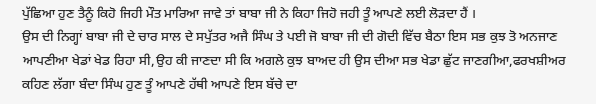ਪੁੱਛਿਆ ਹੁਣ ਤੈਨੂੰ ਕਿਹੋ ਜਿਹੀ ਮੌਤ ਮਾਰਿਆ ਜਾਵੇ ਤਾਂ ਬਾਬਾ ਜੀ ਨੇ ਕਿਹਾ ਜਿਹੋ ਜਹੀ ਤੂੰ ਆਪਣੇ ਲਈ ਲੋੜਦਾ ਹੈਂ ।
ਉਸ ਦੀ ਨਿਗ੍ਹਾਂ ਬਾਬਾ ਜੀ ਦੇ ਚਾਰ ਸਾਲ ਦੇ ਸਪੁੱਤਰ ਅਜੈ ਸਿੰਘ ਤੇ ਪਈ ਜੋ ਬਾਬਾ ਜੀ ਦੀ ਗੋਦੀ ਵਿੱਚ ਬੈਠਾ ਇਸ ਸਭ ਕੁਝ ਤੋ ਅਨਜਾਣ ਆਪਣੀਆ ਖੇਡਾਂ ਖੇਡ ਰਿਹਾ ਸੀ,ਉਹ ਕੀ ਜਾਣਦਾ ਸੀ ਕਿ ਅਗਲੇ ਕੁਝ ਬਾਅਦ ਹੀ ਉਸ ਦੀਆ ਸਭ ਖੇਡਾ ਛੁੱਟ ਜਾਣਗੀਆ,ਫਰਖਸ਼ੀਅਰ ਕਹਿਣ ਲੱਗਾ ਬੰਦਾ ਸਿੰਘ ਹੁਣ ਤੂੰ ਆਪਣੇ ਹੱਥੀ ਆਪਣੇ ਇਸ ਬੱਚੇ ਦਾ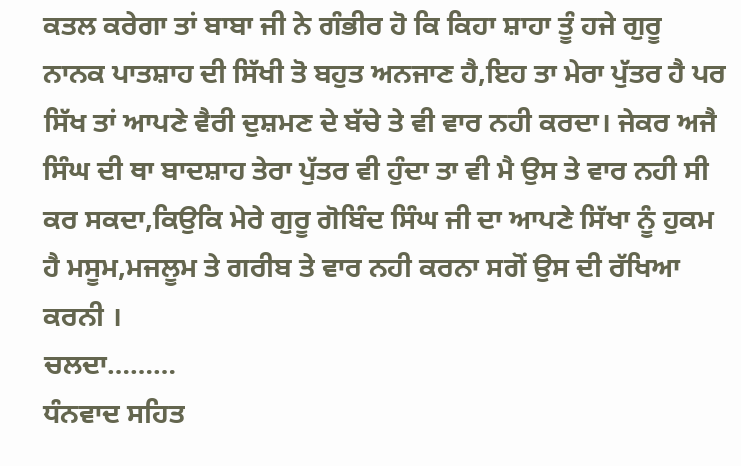ਕਤਲ ਕਰੇਗਾ ਤਾਂ ਬਾਬਾ ਜੀ ਨੇ ਗੰਭੀਰ ਹੋ ਕਿ ਕਿਹਾ ਸ਼ਾਹਾ ਤੂੰ ਹਜੇ ਗੁਰੂ ਨਾਨਕ ਪਾਤਸ਼ਾਹ ਦੀ ਸਿੱਖੀ ਤੋ ਬਹੁਤ ਅਨਜਾਣ ਹੈ,ਇਹ ਤਾ ਮੇਰਾ ਪੁੱਤਰ ਹੈ ਪਰ ਸਿੱਖ ਤਾਂ ਆਪਣੇ ਵੈਰੀ ਦੁਸ਼ਮਣ ਦੇ ਬੱਚੇ ਤੇ ਵੀ ਵਾਰ ਨਹੀ ਕਰਦਾ। ਜੇਕਰ ਅਜੈ ਸਿੰਘ ਦੀ ਥਾ ਬਾਦਸ਼ਾਹ ਤੇਰਾ ਪੁੱਤਰ ਵੀ ਹੁੰਦਾ ਤਾ ਵੀ ਮੈ ਉਸ ਤੇ ਵਾਰ ਨਹੀ ਸੀ ਕਰ ਸਕਦਾ,ਕਿਉਕਿ ਮੇਰੇ ਗੁਰੂ ਗੋਬਿੰਦ ਸਿੰਘ ਜੀ ਦਾ ਆਪਣੇ ਸਿੱਖਾ ਨੂੰ ਹੁਕਮ ਹੈ ਮਸੂਮ,ਮਜਲੂਮ ਤੇ ਗਰੀਬ ਤੇ ਵਾਰ ਨਹੀ ਕਰਨਾ ਸਗੋਂ ਉਸ ਦੀ ਰੱਖਿਆ ਕਰਨੀ ।
ਚਲਦਾ………
ਧੰਨਵਾਦ ਸਹਿਤ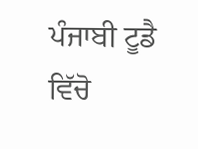ਪੰਜਾਬੀ ਟੂਡੈ ਵਿੱਚੋ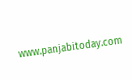www.panjabitoday.com